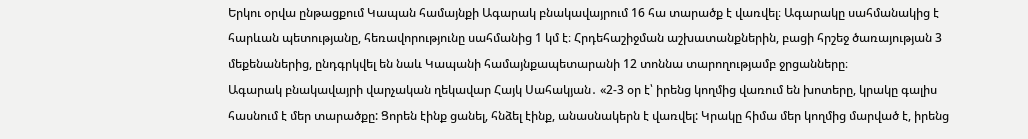Երկու օրվա ընթացքում Կապան համայնքի Ագարակ բնակավայրում 16 հա տարածք է վառվել։ Ագարակը սահմանակից է հարևան պետությանը, հեռավորությունը սահմանից 1 կմ է։ Հրդեհաշիջման աշխատանքներին, բացի հրշեջ ծառայության 3 մեքենաներից, ընդգրկվել են նաև Կապանի համայնքապետարանի 12 տոննա տարողությամբ ջրցանները։
Ագարակ բնակավայրի վարչական ղեկավար Հայկ Սահակյան․ «2-3 օր է՝ իրենց կողմից վառում են խոտերը, կրակը գալիս հասնում է մեր տարածքը: Ցորեն էինք ցանել, հնձել էինք, անասնակերն է վառվել: Կրակը հիմա մեր կողմից մարված է, իրենց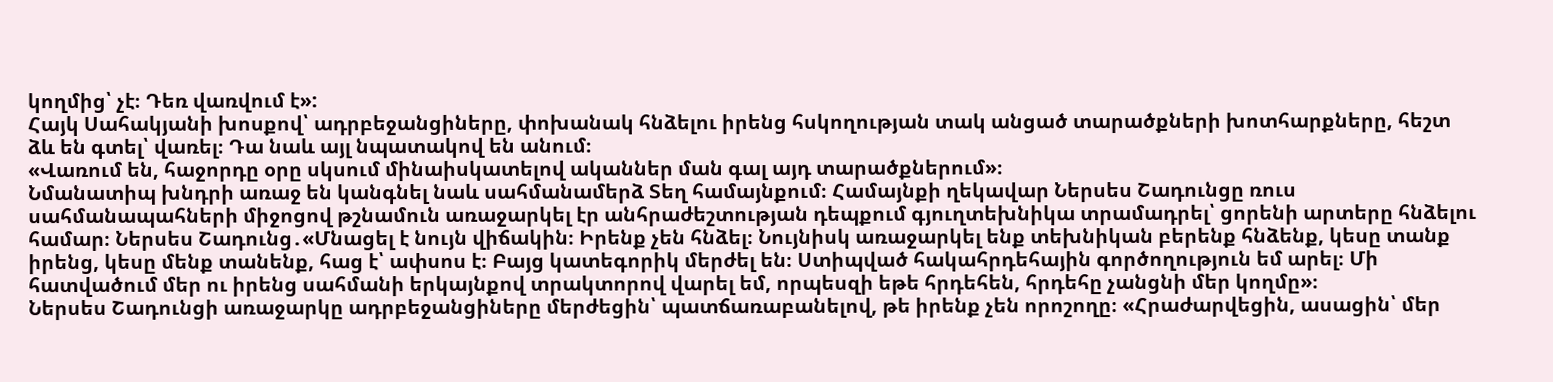կողմից՝ չէ։ Դեռ վառվում է»:
Հայկ Սահակյանի խոսքով՝ ադրբեջանցիները, փոխանակ հնձելու իրենց հսկողության տակ անցած տարածքների խոտհարքները, հեշտ ձև են գտել՝ վառել։ Դա նաև այլ նպատակով են անում։
«Վառում են, հաջորդը օրը սկսում մինաիսկատելով ականներ ման գալ այդ տարածքներում»։
Նմանատիպ խնդրի առաջ են կանգնել նաև սահմանամերձ Տեղ համայնքում։ Համայնքի ղեկավար Ներսես Շադունցը ռուս սահմանապահների միջոցով թշնամուն առաջարկել էր անհրաժեշտության դեպքում գյուղտեխնիկա տրամադրել՝ ցորենի արտերը հնձելու համար։ Ներսես Շադունց․«Մնացել է նույն վիճակին։ Իրենք չեն հնձել։ Նույնիսկ առաջարկել ենք տեխնիկան բերենք հնձենք, կեսը տանք իրենց, կեսը մենք տանենք, հաց է՝ ափսոս է։ Բայց կատեգորիկ մերժել են։ Ստիպված հակահրդեհային գործողություն եմ արել։ Մի հատվածում մեր ու իրենց սահմանի երկայնքով տրակտորով վարել եմ, որպեսզի եթե հրդեհեն, հրդեհը չանցնի մեր կողմը»։
Ներսես Շադունցի առաջարկը ադրբեջանցիները մերժեցին՝ պատճառաբանելով, թե իրենք չեն որոշողը։ «Հրաժարվեցին, ասացին՝ մեր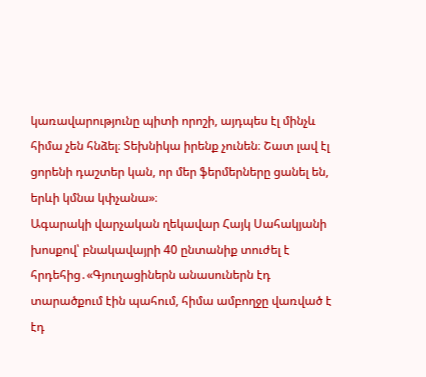կառավարությունը պիտի որոշի, այդպես էլ մինչև հիմա չեն հնձել։ Տեխնիկա իրենք չունեն։ Շատ լավ էլ ցորենի դաշտեր կան, որ մեր ֆերմերները ցանել են, երևի կմնա կփչանա»։
Ագարակի վարչական ղեկավար Հայկ Սահակյանի խոսքով՝ բնակավայրի 40 ընտանիք տուժել է հրդեհից․«Գյուղացիներն անասուներն էդ տարածքում էին պահում, հիմա ամբողջը վառված է էդ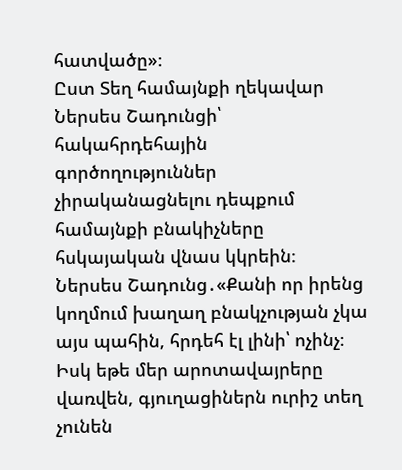հատվածը»։
Ըստ Տեղ համայնքի ղեկավար Ներսես Շադունցի՝ հակահրդեհային գործողություններ չիրականացնելու դեպքում համայնքի բնակիչները հսկայական վնաս կկրեին։
Ներսես Շադունց․«Քանի որ իրենց կողմում խաղաղ բնակչության չկա այս պահին, հրդեհ էլ լինի՝ ոչինչ։ Իսկ եթե մեր արոտավայրերը վառվեն, գյուղացիներն ուրիշ տեղ չունեն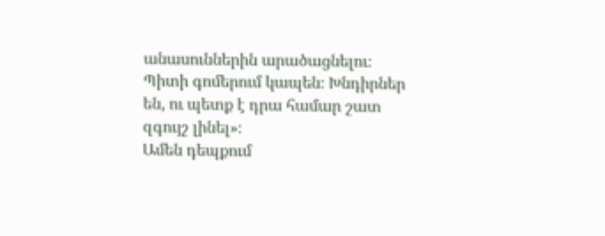անասուններին արածացնելու։ Պիտի գոմերում կապեն։ Խնդիրներ են, ու պետք է դրա համար շատ զգույշ լինել»։
Ամեն դեպքում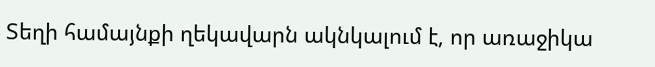Տեղի համայնքի ղեկավարն ակնկալում է, որ առաջիկա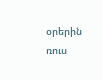օրերին ռուս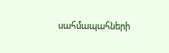սահմապահների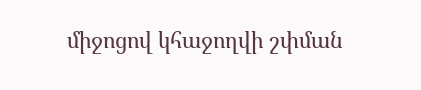միջոցով կհաջողվի շփման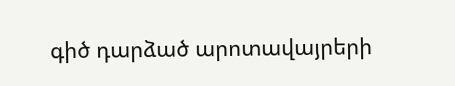գիծ դարձած արոտավայրերի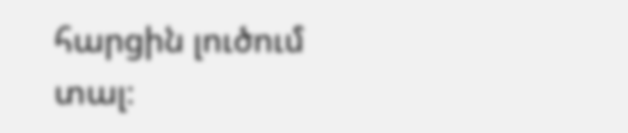հարցին լուծում տալ։